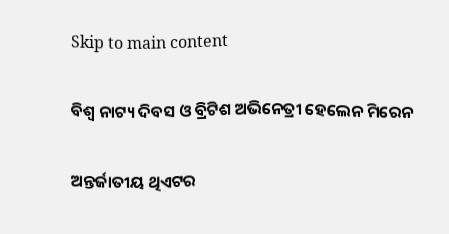Skip to main content

ବିଶ୍ୱ ନାଟ୍ୟ ଦିବସ ଓ ବ୍ରିଟିଶ ଅଭିନେତ୍ରୀ ହେଲେନ ମିରେନ

ଅନ୍ତର୍ଜାତୀୟ ଥିଏଟର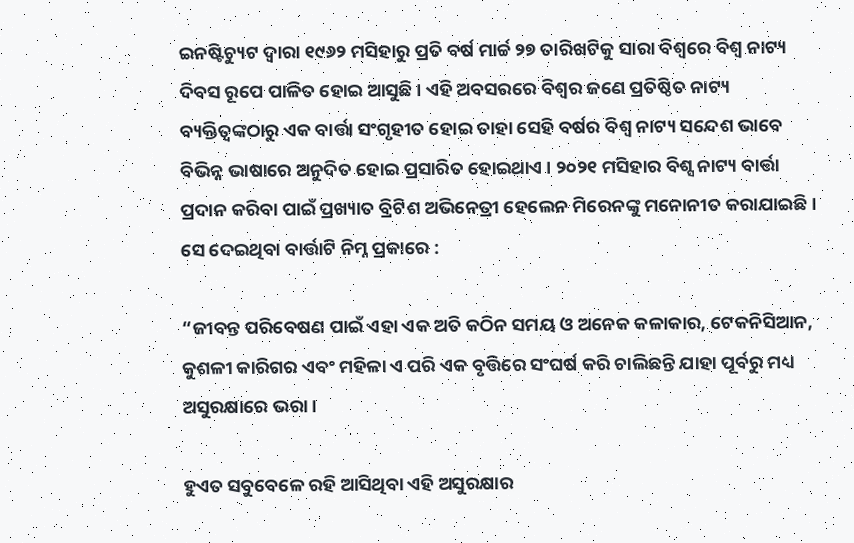ଇନଷ୍ଟିଚ୍ୟୁଟ ଦ୍ୱାରା ୧୯୬୨ ମସିହାରୁ ପ୍ରତି ବର୍ଷ ମାର୍ଚ୍ଚ ୨୭ ତାରିଖଟିକୁ ସାରା ବିଶ୍ୱରେ ବିଶ୍ୱ ନାଟ୍ୟ ଦିବସ ରୂପେ ପାଳିତ ହୋଇ ଆସୁଛି । ଏହି ଅବସରରେ ବିଶ୍ୱର ଜଣେ ପ୍ରତିଷ୍ଠିତ ନାଟ୍ୟ ବ୍ୟକ୍ତିତ୍ୱଙ୍କଠାରୁ ଏକ ବାର୍ତ୍ତା ସଂଗୃହୀତ ହୋଇ ତାହା ସେହି ବର୍ଷର ବିଶ୍ୱ ନାଟ୍ୟ ସନ୍ଦେଶ ଭାବେ ବିଭିନ୍ନ ଭାଷାରେ ଅନୁଦିତ ହୋଇ ପ୍ରସାରିତ ହୋଇଥାଏ । ୨୦୨୧ ମସିହାର ବିଶ୍ସ ନାଟ୍ୟ ବାର୍ତ୍ତା ପ୍ରଦାନ କରିବା ପାଇଁ ପ୍ରଖ୍ୟାତ ବ୍ରିଟିଶ ଅଭିନେତ୍ରୀ ହେଲେନ ମିରେନଙ୍କୁ ମନୋନୀତ କରାଯାଇଛି । ସେ ଦେଇଥିବା ବାର୍ତ୍ତାଟି ନିମ୍ନ ପ୍ରକାରେ :

“ଜୀବନ୍ତ ପରିବେଷଣ ପାଇଁ ଏହା ଏକ ଅତି କଠିନ ସମୟ ଓ ଅନେକ କଳାକାର, ଟେକନିସିଆନ, କୁଶଳୀ କାରିଗର ଏବଂ ମହିଳା ଏ ପରି ଏକ ବୃତ୍ତିରେ ସଂଘର୍ଷ କରି ଚାଲିଛନ୍ତି ଯାହା ପୂର୍ବରୁ ମଧ୍ୟ ଅସୁରକ୍ଷାରେ ଭରା ।

ହୁଏତ ସବୁବେଳେ ରହି ଆସିଥିବା ଏହି ଅସୁରକ୍ଷାର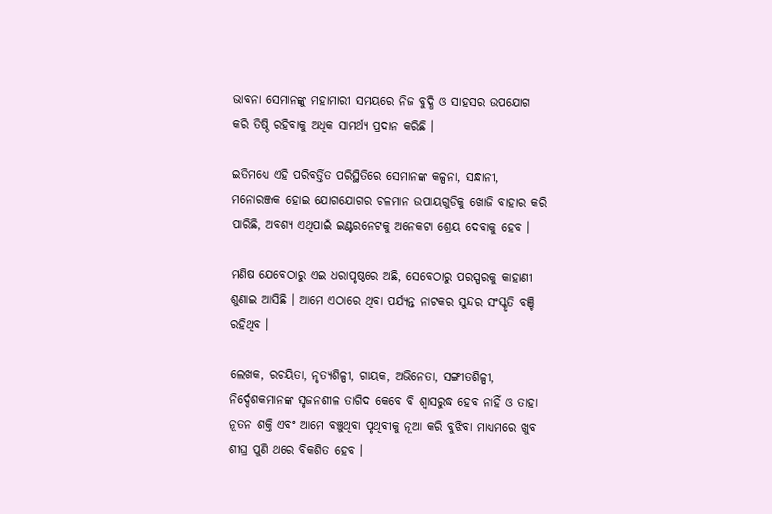ଭାବନା ସେମାନଙ୍କୁ ମହାମାରୀ ସମୟରେ ନିଜ ବୁଦ୍ଧି ଓ ସାହସର ଉପଯୋଗ କରି ତିଷ୍ଠି ରହିବାକୁ ଅଧିକ ସାମର୍ଥ୍ୟ ପ୍ରଦାନ କରିଛି ।

ଇତିମଧ୍ୟେ ଏହି ପରିବର୍ତ୍ତିତ ପରିସ୍ଥିତିରେ ସେମାନଙ୍କ କଳ୍ପନା, ସନ୍ଧାନୀ, ମନୋରଞ୍ଜକ ହୋଇ ଯୋଗଯୋଗର ଚଳମାନ ଉପାୟଗୁଡିକୁ ଖୋଜି ବାହାର କରି ପାରିଛି, ଅବଶ୍ୟ ଏଥିପାଇଁ ଇଣ୍ଟରନେଟକୁ ଅନେକଟା ଶ୍ରେୟ ଦେବାକୁ ହେବ ।

ମଣିଷ ଯେବେଠାରୁ ଏଇ ଧରାପୃଷ୍ଠରେ ଅଛି, ସେବେଠାରୁ ପରସ୍ପରକୁ କାହାଣୀ ଶୁଣାଇ ଆସିଛି । ଆମେ ଏଠାରେ ଥିବା ପର୍ଯ୍ୟନ୍ତ ନାଟକର ସୁନ୍ଦର ସଂସ୍କୃତି ବଞ୍ଚି ରହିଥିବ ।

ଲେଖକ, ରଚୟିତା, ନୃତ୍ୟଶିଳ୍ପୀ, ଗାୟକ, ଅଭିନେତା, ସଙ୍ଗୀତଶିଳ୍ପୀ, ନିର୍ଦ୍ଦେଶକମାନଙ୍କ ସୃଜନଶୀଳ ତାଗିଦ କେବେ ବି ଶ୍ୱାସରୁଦ୍ଧ ହେବ ନାହିଁ ଓ ତାହା ନୂତନ ଶକ୍ତି ଏବଂ ଆମେ ବଞ୍ଚୁଥିବା ପୃଥିବୀକୁ ନୂଆ କରି ବୁଝିବା ମାଧ୍ୟମରେ ଖୁବ ଶୀଘ୍ର ପୁଣି ଥରେ ବିକଶିତ ହେବ ।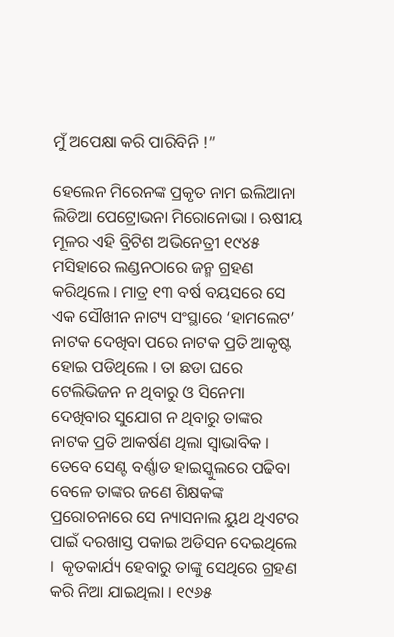ମୁଁ ଅପେକ୍ଷା କରି ପାରିବିନି !”

ହେଲେନ ମିରେନଙ୍କ ପ୍ରକୃତ ନାମ ଇଲିଆନା ଲିଡିଆ ପେଟ୍ରୋଭନା ମିରୋନୋଭା । ଋଷୀୟ ମୂଳର ଏହି ବ୍ରିଟିଶ ଅଭିନେତ୍ରୀ ୧୯୪୫ ମସିହାରେ ଲଣ୍ଡନଠାରେ ଜନ୍ମ ଗ୍ରହଣ କରିଥିଲେ । ମାତ୍ର ୧୩ ବର୍ଷ ବୟସରେ ସେ ଏକ ସୌଖୀନ ନାଟ୍ୟ ସଂସ୍ଥାରେ ‘ହାମଲେଟ’ ନାଟକ ଦେଖିବା ପରେ ନାଟକ ପ୍ରତି ଆକୃଷ୍ଟ ହୋଇ ପଡିଥିଲେ । ତା ଛଡା ଘରେ ଟେଲିଭିଜନ ନ ଥିବାରୁ ଓ ସିନେମା ଦେଖିବାର ସୁଯୋଗ ନ ଥିବାରୁ ତାଙ୍କର ନାଟକ ପ୍ରତି ଆକର୍ଷଣ ଥିଲା ସ୍ୱାଭାବିକ । ତେବେ ସେଣ୍ଟ ବର୍ଣ୍ଣାଡ ହାଇସ୍କୁଲରେ ପଢିବା ବେଳେ ତାଙ୍କର ଜଣେ ଶିକ୍ଷକଙ୍କ ପ୍ରରୋଚନାରେ ସେ ନ୍ୟାସନାଲ ୟୁଥ ଥିଏଟର ପାଇଁ ଦରଖାସ୍ତ ପକାଇ ଅଡିସନ ଦେଇଥିଲେ ।  କୃତକାର୍ଯ୍ୟ ହେବାରୁ ତାଙ୍କୁ ସେଥିରେ ଗ୍ରହଣ କରି ନିଆ ଯାଇଥିଲା । ୧୯୬୫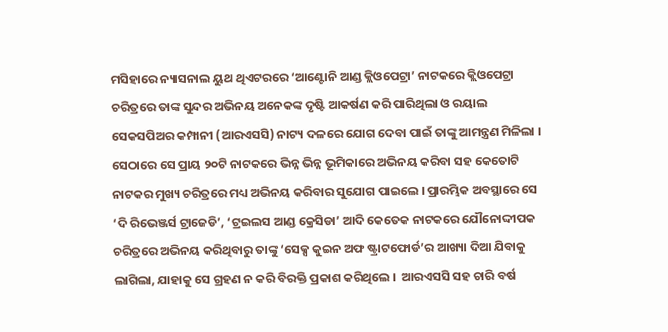ମସିହାରେ ନ୍ୟାସନାଲ ୟୁଥ ଥିଏଟରରେ ‘ଆଣ୍ଟୋନି ଆଣ୍ଡ କ୍ଲିଓପେଟ୍ରା’ ନାଟକରେ କ୍ଲିଓପେଟ୍ରା ଚରିତ୍ରରେ ତାଙ୍କ ସୁନ୍ଦର ଅଭିନୟ ଅନେକଙ୍କ ଦୃଷ୍ଟି ଆକର୍ଷଣ କରି ପାରିଥିଲା ଓ ରୟାଲ ସେକସପିଅର କମ୍ପାନୀ (ଆରଏସସି) ନାଟ୍ୟ ଦଳରେ ଯୋଗ ଦେବା ପାଇଁ ତାଙ୍କୁ ଆମନ୍ତ୍ରଣ ମିଳିଲା । ସେଠାରେ ସେ ପ୍ରାୟ ୨୦ଟି ନାଟକରେ ଭିନ୍ନ ଭିନ୍ନ ଭୂମିକାରେ ଅଭିନୟ କରିବା ସହ କେତୋଟି ନାଟକର ମୁଖ୍ୟ ଚରିତ୍ରରେ ମଧ୍ୟ ଅଭିନୟ କରିବାର ସୁଯୋଗ ପାଇଲେ । ପ୍ରାରମ୍ଭିକ ଅବସ୍ଥାରେ ସେ ‘ଦି ରିଭେଞ୍ଜର୍ସ ଟ୍ରାଜେଡି’, ‘ଟ୍ରଇଲସ ଆଣ୍ଡ କ୍ରେସିଡା’ ଆଦି କେତେକ ନାଟକରେ ଯୌନୋଦ୍ଦୀପକ ଚରିତ୍ରରେ ଅଭିନୟ କରିଥିବାରୁ ତାଙ୍କୁ ‘ସେକ୍ସ କୁଇନ ଅଫ ଷ୍ଟ୍ରାଟଫୋର୍ଡ’ର ଆଖ୍ୟା ଦିଆ ଯିବାକୁ ଲାଗିଲା, ଯାହାକୁ ସେ ଗ୍ରହଣ ନ କରି ବିରକ୍ତି ପ୍ରକାଶ କରିଥିଲେ ।  ଆରଏସସି ସହ ଚାରି ବର୍ଷ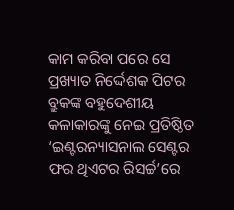କାମ କରିବା ପରେ ସେ ପ୍ରଖ୍ୟାତ ନିର୍ଦ୍ଦେଶକ ପିଟର ବ୍ରୁକଙ୍କ ବହୁଦେଶୀୟ କଳାକାରଙ୍କୁ ନେଇ ପ୍ରତିଷ୍ଠିତ ‘ଇଣ୍ଟରନ୍ୟାସନାଲ ସେଣ୍ଟର ଫର ଥିଏଟର ରିସର୍ଚ୍ଚ’ରେ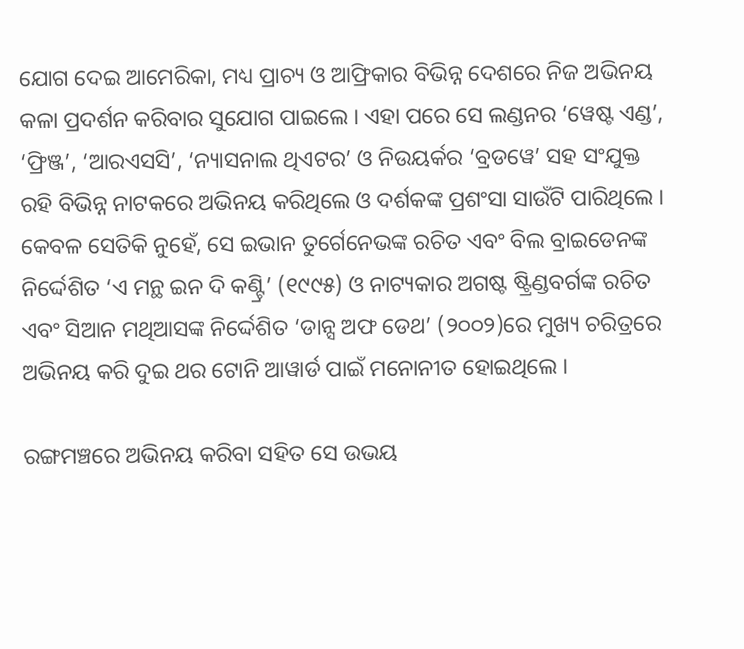ଯୋଗ ଦେଇ ଆମେରିକା, ମଧ୍ୟ ପ୍ରାଚ୍ୟ ଓ ଆଫ୍ରିକାର ବିଭିନ୍ନ ଦେଶରେ ନିଜ ଅଭିନୟ କଳା ପ୍ରଦର୍ଶନ କରିବାର ସୁଯୋଗ ପାଇଲେ । ଏହା ପରେ ସେ ଲଣ୍ଡନର ‘ୱେଷ୍ଟ ଏଣ୍ଡ’, ‘ଫ୍ରିଞ୍ଜ’, ‘ଆରଏସସି’, ‘ନ୍ୟାସନାଲ ଥିଏଟର’ ଓ ନିଉୟର୍କର ‘ବ୍ରଡୱେ’ ସହ ସଂଯୁକ୍ତ ରହି ବିଭିନ୍ନ ନାଟକରେ ଅଭିନୟ କରିଥିଲେ ଓ ଦର୍ଶକଙ୍କ ପ୍ରଶଂସା ସାଉଁଟି ପାରିଥିଲେ । କେବଳ ସେତିକି ନୁହେଁ, ସେ ଇଭାନ ତୁର୍ଗେନେଭଙ୍କ ରଚିତ ଏବଂ ବିଲ ବ୍ରାଇଡେନଙ୍କ ନିର୍ଦ୍ଦେଶିତ ‘ଏ ମନ୍ଥ ଇନ ଦି କଣ୍ଟ୍ରି’ (୧୯୯୫) ଓ ନାଟ୍ୟକାର ଅଗଷ୍ଟ ଷ୍ଟ୍ରିଣ୍ଡବର୍ଗଙ୍କ ରଚିତ ଏବଂ ସିଆନ ମଥିଆସଙ୍କ ନିର୍ଦ୍ଦେଶିତ ‘ଡାନ୍ସ ଅଫ ଡେଥ’ (୨୦୦୨)ରେ ମୁଖ୍ୟ ଚରିତ୍ରରେ ଅଭିନୟ କରି ଦୁଇ ଥର ଟୋନି ଆୱାର୍ଡ ପାଇଁ ମନୋନୀତ ହୋଇଥିଲେ ।

ରଙ୍ଗମଞ୍ଚରେ ଅଭିନୟ କରିବା ସହିତ ସେ ଉଭୟ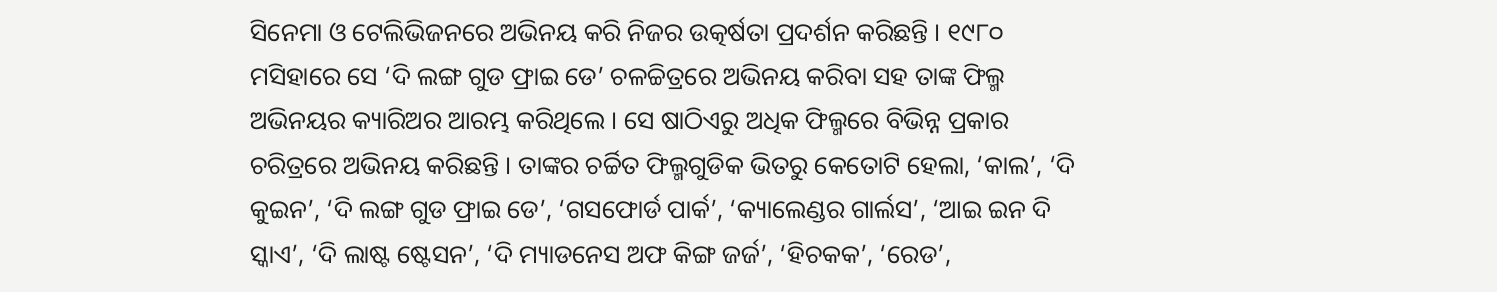ସିନେମା ଓ ଟେଲିଭିଜନରେ ଅଭିନୟ କରି ନିଜର ଉତ୍କର୍ଷତା ପ୍ରଦର୍ଶନ କରିଛନ୍ତି । ୧୯୮୦ ମସିହାରେ ସେ ‘ଦି ଲଙ୍ଗ ଗୁଡ ଫ୍ରାଇ ଡେ’ ଚଳଚ୍ଚିତ୍ରରେ ଅଭିନୟ କରିବା ସହ ତାଙ୍କ ଫିଲ୍ମ ଅଭିନୟର କ୍ୟାରିଅର ଆରମ୍ଭ କରିଥିଲେ । ସେ ଷାଠିଏରୁ ଅଧିକ ଫିଲ୍ମରେ ବିଭିନ୍ନ ପ୍ରକାର ଚରିତ୍ରରେ ଅଭିନୟ କରିଛନ୍ତି । ତାଙ୍କର ଚର୍ଚ୍ଚିତ ଫିଲ୍ମଗୁଡିକ ଭିତରୁ କେତୋଟି ହେଲା, ‘କାଲ’, ‘ଦି କୁଇନ’, ‘ଦି ଲଙ୍ଗ ଗୁଡ ଫ୍ରାଇ ଡେ’, ‘ଗସଫୋର୍ଡ ପାର୍କ’, ‘କ୍ୟାଲେଣ୍ଡର ଗାର୍ଲସ’, ‘ଆଇ ଇନ ଦି ସ୍କାଏ’, ‘ଦି ଲାଷ୍ଟ ଷ୍ଟେସନ’, ‘ଦି ମ୍ୟାଡନେସ ଅଫ କିଙ୍ଗ ଜର୍ଜ’, ‘ହିଚକକ’, ‘ରେଡ’,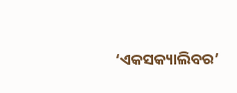‘ଏକସକ୍ୟାଲିବର’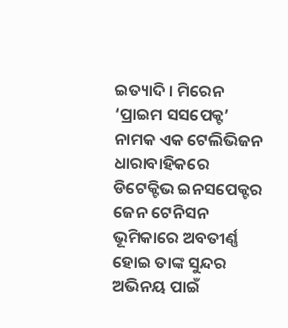ଇତ୍ୟାଦି । ମିରେନ ‘ପ୍ରାଇମ ସସପେକ୍ଟ’ ନାମକ ଏକ ଟେଲିଭିଜନ ଧାରାବାହିକରେ ଡିଟେକ୍ଟିଭ ଇନସପେକ୍ଟର ଜେନ ଟେନିସନ ଭୂମିକାରେ ଅବତୀର୍ଣ୍ଣ ହୋଇ ତାଙ୍କ ସୁନ୍ଦର ଅଭିନୟ ପାଇଁ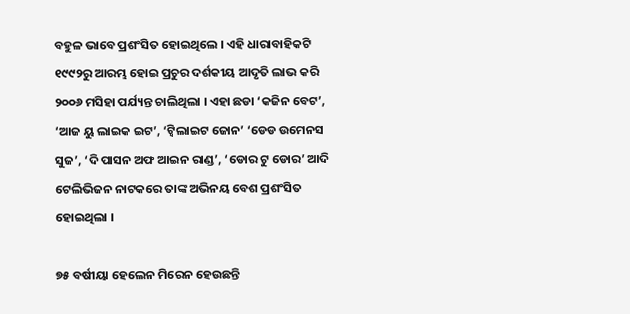ବହୁଳ ଭାବେ ପ୍ରଶଂସିତ ହୋଇଥିଲେ । ଏହି ଧାରାବାହିକଟି ୧୯୯୨ରୁ ଆରମ୍ଭ ହୋଇ ପ୍ରଚୁର ଦର୍ଶକୀୟ ଆଦୃତି ଲାଭ କରି ୨୦୦୬ ମସିହା ପର୍ଯ୍ୟନ୍ତ ଚାଲିଥିଲା । ଏହା ଛଡା ‘କଜିନ ବେଟ’, ‘ଆଜ ୟୁ ଲାଇକ ଇଟ’, ‘ଟ୍ୱିଲାଇଟ ଜୋନ’ ‘ଡେଡ ଉମେନସ ସୁଜ’, ‘ଦି ପାସନ ଅଫ ଆଇନ ରାଣ୍ଡ’, ‘ଡୋର ଟୁ ଡୋର’ ଆଦି ଟେଲିଭିଜନ ନାଟକରେ ତାଙ୍କ ଅଭିନୟ ବେଶ ପ୍ରଶଂସିତ ହୋଇଥିଲା ।

୭୫ ବର୍ଷୀୟା ହେଲେନ ମିରେନ ହେଉଛନ୍ତି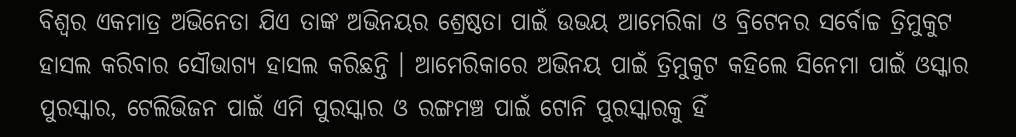ବିଶ୍ୱର ଏକମାତ୍ର ଅଭିନେତା ଯିଏ ତାଙ୍କ ଅଭିନୟର ଶ୍ରେଷ୍ଠତା ପାଇଁ ଉଭୟ ଆମେରିକା ଓ ବ୍ରିଟେନର ସର୍ବୋଚ୍ଚ ତ୍ରିମୁକୁଟ ହାସଲ କରିବାର ସୌଭାଗ୍ୟ ହାସଲ କରିଛନ୍ତି । ଆମେରିକାରେ ଅଭିନୟ ପାଇଁ ତ୍ରିମୁକୁଟ କହିଲେ ସିନେମା ପାଇଁ ଓସ୍କାର ପୁରସ୍କାର, ଟେଲିଭିଜନ ପାଇଁ ଏମି ପୁରସ୍କାର ଓ ରଙ୍ଗମଞ୍ଚ ପାଇଁ ଟୋନି ପୁରସ୍କାରକୁ ହିଁ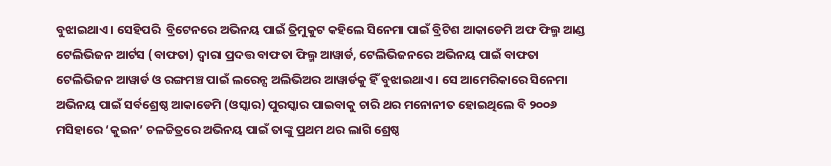ବୁଝାଇଥାଏ । ସେହିପରି  ବ୍ରିଟେନରେ ଅଭିନୟ ପାଇଁ ତ୍ରିମୁକୁଟ କହିଲେ ସିନେମା ପାଇଁ ବ୍ରିଟିଶ ଆକାଡେମି ଅଫ ଫିଲ୍ମ ଆଣ୍ଡ ଟେଲିଭିଜନ ଆର୍ଟସ (ବାଫତା) ଦ୍ୱାରା ପ୍ରଦତ୍ତ ବାଫତା ଫିଲ୍ମ ଆୱାର୍ଡ, ଟେଲିଭିଜନରେ ଅଭିନୟ ପାଇଁ ବାଫତା ଟେଲିଭିଜନ ଆୱାର୍ଡ ଓ ରଙ୍ଗମଞ୍ଚ ପାଇଁ ଲରେନ୍ସ ଅଲିଭିଅର ଆୱାର୍ଡକୁ ହିଁ ବୁଝାଇଥାଏ । ସେ ଆମେରିକାରେ ସିନେମା ଅଭିନୟ ପାଇଁ ସର୍ବଶ୍ରେଷ୍ଠ ଆକାଡେମି (ଓସ୍କାର) ପୁରସ୍କାର ପାଇବାକୁ ଚାରି ଥର ମନୋନୀତ ହୋଇଥିଲେ ବି ୨୦୦୬ ମସିହାରେ ‘କୁଇନ’ ଚଳଚ୍ଚିତ୍ରରେ ଅଭିନୟ ପାଇଁ ତାଙ୍କୁ ପ୍ରଥମ ଥର ଲାଗି ଶ୍ରେଷ୍ଠ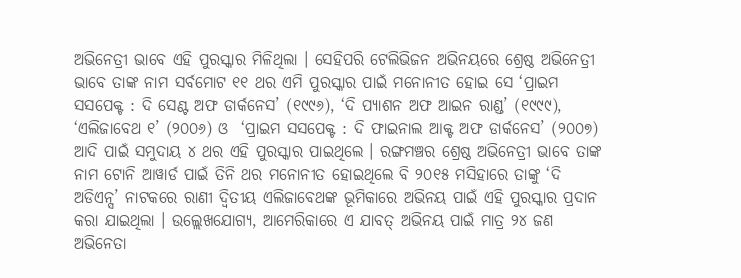ଅଭିନେତ୍ରୀ ଭାବେ ଏହି ପୁରସ୍କାର ମିଳିଥିଲା । ସେହିପରି ଟେଲିଭିଜନ ଅଭିନୟରେ ଶ୍ରେଷ୍ଠ ଅଭିନେତ୍ରୀ ଭାବେ ତାଙ୍କ ନାମ ସର୍ବମୋଟ ୧୧ ଥର ଏମି ପୁରସ୍କାର ପାଇଁ ମନୋନୀତ ହୋଇ ସେ ‘ପ୍ରାଇମ ସସପେକ୍ଟ : ଦି ସେଣ୍ଟ ଅଫ ଡାର୍କନେସ’ (୧୯୯୬), ‘ଦି ପ୍ୟାଶନ ଅଫ ଆଇନ ରାଣ୍ଡ’ (୧୯୯୯), ‘ଏଲିଜାବେଥ ୧’ (୨୦୦୬) ଓ  ‘ପ୍ରାଇମ ସସପେକ୍ଟ : ଦି ଫାଇନାଲ ଆକ୍ଟ ଅଫ ଡାର୍କନେସ’ (୨୦୦୭) ଆଦି ପାଇଁ ସମୁଦାୟ ୪ ଥର ଏହି ପୁରସ୍କାର ପାଇଥିଲେ । ରଙ୍ଗମଞ୍ଚର ଶ୍ରେଷ୍ଠ ଅଭିନେତ୍ରୀ ଭାବେ ତାଙ୍କ ନାମ ଟୋନି ଆୱାର୍ଡ ପାଇଁ ତିନି ଥର ମନୋନୀତ ହୋଇଥିଲେ ବି ୨୦୧୫ ମସିହାରେ ତାଙ୍କୁ ‘ଦି ଅଡିଏନ୍ସ’ ନାଟକରେ ରାଣୀ ଦ୍ୱିତୀୟ ଏଲିଜାବେଥଙ୍କ ଭୂମିକାରେ ଅଭିନୟ ପାଇଁ ଏହି ପୁରସ୍କାର ପ୍ରଦାନ କରା ଯାଇଥିଲା । ଉଲ୍ଲେଖଯୋଗ୍ୟ, ଆମେରିକାରେ ଏ ଯାବତ୍ ଅଭିନୟ ପାଇଁ ମାତ୍ର ୨୪ ଜଣ ଅଭିନେତା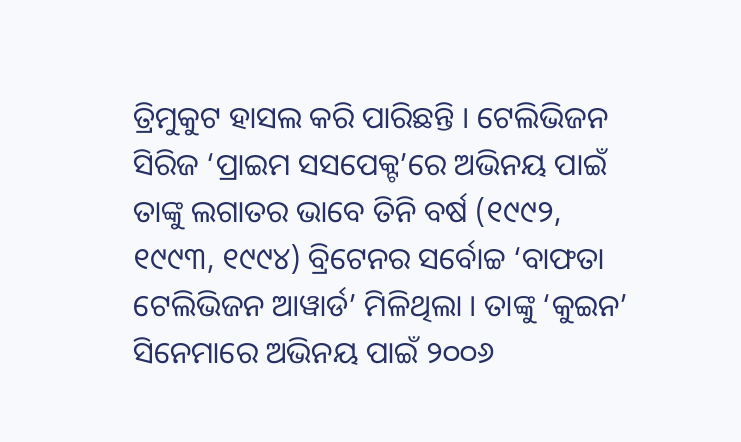ତ୍ରିମୁକୁଟ ହାସଲ କରି ପାରିଛନ୍ତି । ଟେଲିଭିଜନ ସିରିଜ ‘ପ୍ରାଇମ ସସପେକ୍ଟ’ରେ ଅଭିନୟ ପାଇଁ ତାଙ୍କୁ ଲଗାତର ଭାବେ ତିନି ବର୍ଷ (୧୯୯୨, ୧୯୯୩, ୧୯୯୪) ବ୍ରିଟେନର ସର୍ବୋଚ୍ଚ ‘ବାଫତା ଟେଲିଭିଜନ ଆୱାର୍ଡ’ ମିଳିଥିଲା । ତାଙ୍କୁ ‘କୁଇନ’ ସିନେମାରେ ଅଭିନୟ ପାଇଁ ୨୦୦୬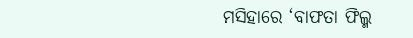ମସିହାରେ ‘ବାଫତା ଫିଲ୍ମ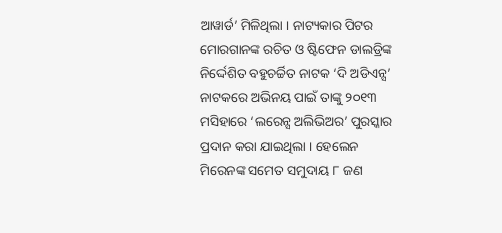ଆୱାର୍ଡ’ ମିଳିଥିଲା । ନାଟ୍ୟକାର ପିଟର ମୋରଗାନଙ୍କ ରଚିତ ଓ ଷ୍ଟିଫେନ ଡାଲଡ୍ରିଙ୍କ ନିର୍ଦ୍ଦେଶିତ ବହୁଚର୍ଚ୍ଚିତ ନାଟକ ‘ଦି ଅଡିଏନ୍ସ’ ନାଟକରେ ଅଭିନୟ ପାଇଁ ତାଙ୍କୁ ୨୦୧୩ ମସିହାରେ ‘ଲରେନ୍ସ ଅଲିଭିଅର’ ପୁରସ୍କାର ପ୍ରଦାନ କରା ଯାଇଥିଲା । ହେଲେନ ମିରେନଙ୍କ ସମେତ ସମୁଦାୟ ୮ ଜଣ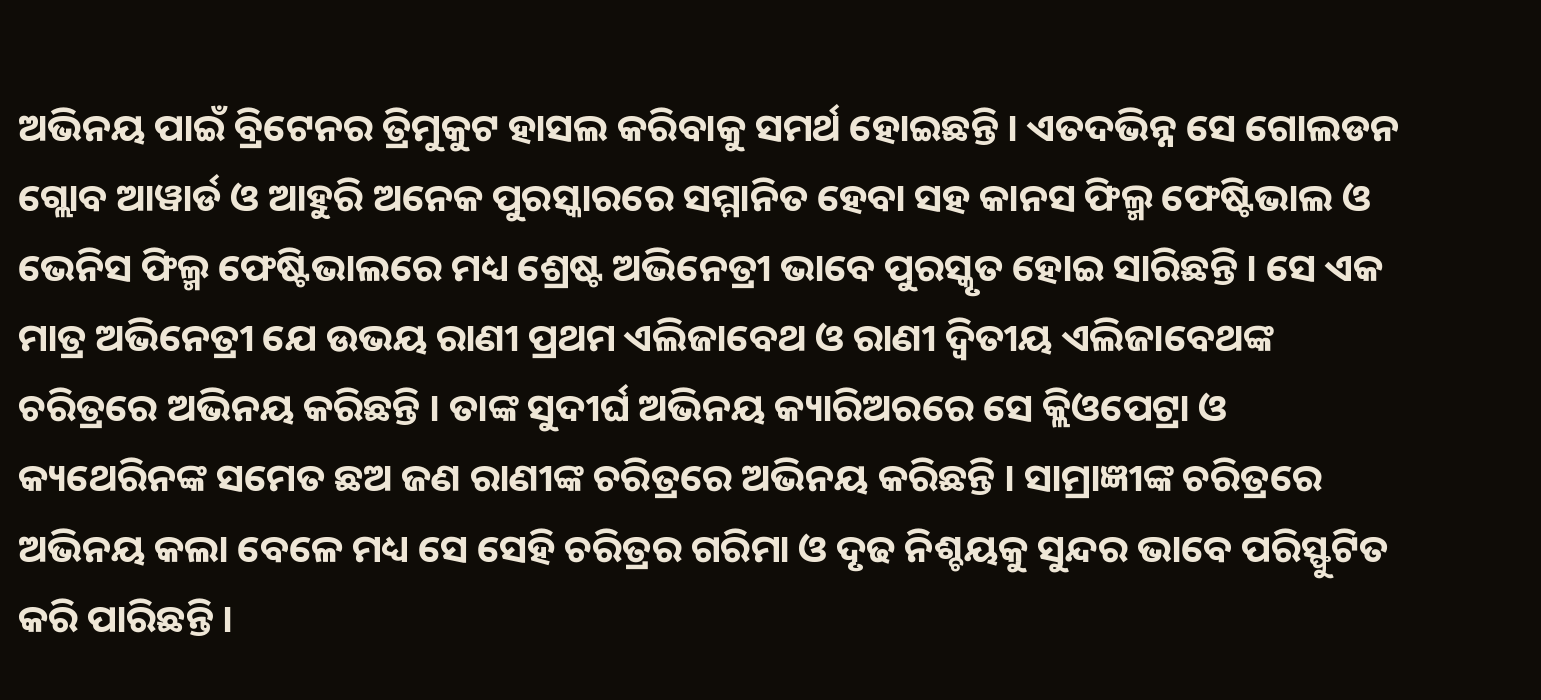ଅଭିନୟ ପାଇଁ ବ୍ରିଟେନର ତ୍ରିମୁକୁଟ ହାସଲ କରିବାକୁ ସମର୍ଥ ହୋଇଛନ୍ତି । ଏତଦଭିନ୍ନ ସେ ଗୋଲଡନ ଗ୍ଲୋବ ଆୱାର୍ଡ ଓ ଆହୁରି ଅନେକ ପୁରସ୍କାରରେ ସମ୍ମାନିତ ହେବା ସହ କାନସ ଫିଲ୍ମ ଫେଷ୍ଟିଭାଲ ଓ ଭେନିସ ଫିଲ୍ମ ଫେଷ୍ଟିଭାଲରେ ମଧ୍ୟ ଶ୍ରେଷ୍ଟ ଅଭିନେତ୍ରୀ ଭାବେ ପୁରସ୍କୃତ ହୋଇ ସାରିଛନ୍ତି । ସେ ଏକ ମାତ୍ର ଅଭିନେତ୍ରୀ ଯେ ଉଭୟ ରାଣୀ ପ୍ରଥମ ଏଲିଜାବେଥ ଓ ରାଣୀ ଦ୍ୱିତୀୟ ଏଲିଜାବେଥଙ୍କ ଚରିତ୍ରରେ ଅଭିନୟ କରିଛନ୍ତି । ତାଙ୍କ ସୁଦୀର୍ଘ ଅଭିନୟ କ୍ୟାରିଅରରେ ସେ କ୍ଲିଓପେଟ୍ରା ଓ କ୍ୟଥେରିନଙ୍କ ସମେତ ଛଅ ଜଣ ରାଣୀଙ୍କ ଚରିତ୍ରରେ ଅଭିନୟ କରିଛନ୍ତି । ସାମ୍ରାଜ୍ଞୀଙ୍କ ଚରିତ୍ରରେ ଅଭିନୟ କଲା ବେଳେ ମଧ୍ୟ ସେ ସେହି ଚରିତ୍ରର ଗରିମା ଓ ଦୃଢ ନିଶ୍ଚୟକୁ ସୁନ୍ଦର ଭାବେ ପରିସ୍ଫୁଟିତ କରି ପାରିଛନ୍ତି ।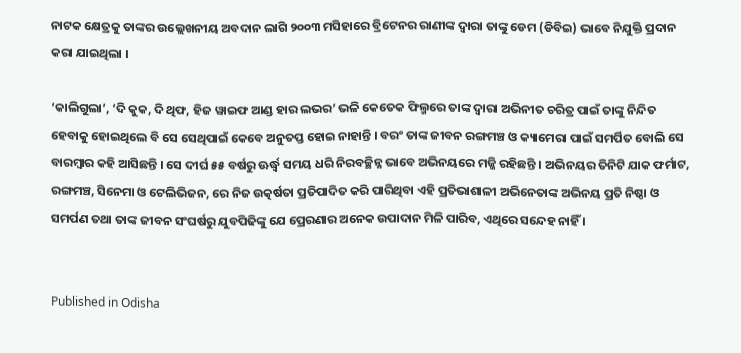ନାଟକ କ୍ଷେତ୍ରକୁ ତାଙ୍କର ଉଲ୍ଲେଖନୀୟ ଅବଦାନ ଲାଗି ୨୦୦୩ ମସିହାରେ ବ୍ରିଟେନର ରାଣୀଙ୍କ ଦ୍ୱାରା ତାଙ୍କୁ ଡେମ (ଡିବିଇ) ଭାବେ ନିଯୁକ୍ତି ପ୍ରଦାନ କରା ଯାଇଥିଲା ।

‘କାଲିଗୁଲା’, ‘ଦି କୁକ, ଦି ଥିଫ, ହିଜ ୱାଇଫ ଆଣ୍ଡ ହାର ଲଭର’ ଭଳି କେତେକ ଫିଲ୍ମରେ ତାଙ୍କ ଦ୍ୱାରା ଅଭିନୀତ ଚରିତ୍ର ପାଇଁ ତାଙ୍କୁ ନିନ୍ଦିତ ହେବାକୁ ହୋଇଥିଲେ ବି ସେ ସେଥିପାଇଁ କେବେ ଅନୁତପ୍ତ ହୋଇ ନାହାନ୍ତି । ବରଂ ତାଙ୍କ ଜୀବନ ରଙ୍ଗମଞ୍ଚ ଓ କ୍ୟାମେରା ପାଇଁ ସମର୍ପିତ ବୋଲି ସେ ବାରମ୍ୱାର କହି ଆସିଛନ୍ତି । ସେ ଦୀର୍ଘ ୫୫ ବର୍ଷରୁ ଊର୍ଦ୍ଧ୍ୱ ସମୟ ଧରି ନିରବଚ୍ଛିନ୍ନ ଭାବେ ଅଭିନୟରେ ମଜ୍ଜି ରହିଛନ୍ତି । ଅଭିନୟର ତିନିଟି ଯାକ ଫର୍ମାଟ, ରଙ୍ଗମଞ୍ଚ, ସିନେମା ଓ ଟେଲିଭିଜନ, ରେ ନିଜ ଉତ୍କର୍ଷତା ପ୍ରତିପାଦିତ କରି ପାରିଥିବା ଏହି ପ୍ରତିଭାଶାଳୀ ଅଭିନେତାଙ୍କ ଅଭିନୟ ପ୍ରତି ନିଷ୍ଠା ଓ ସମର୍ପଣ ତଥା ତାଙ୍କ ଜୀବନ ସଂଘର୍ଷରୁ ଯୁବପିଢିଙ୍କୁ ଯେ ପ୍ରେରଣାର ଅନେକ ଉପାଦାନ ମିଳି ପାରିବ, ଏଥିରେ ସନ୍ଦେହ ନାହିଁ ।


Published in Odisha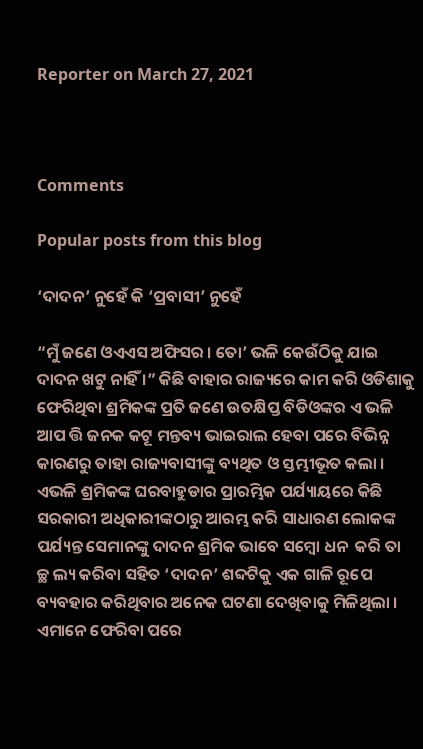Reporter on March 27, 2021



Comments

Popular posts from this blog

‘ଦାଦନ’ ନୁହେଁ କି ‘ପ୍ରବାସୀ’ ନୁହେଁ

“ମୁଁ ଜଣେ ଓଏଏସ ଅଫିସର । ତୋ’ ଭଳି କେଉଁଠିକୁ ଯାଇ ଦାଦନ ଖଟୁ ନାହିଁ ।” କିଛି ବାହାର ରାଜ୍ୟରେ କାମ କରି ଓଡିଶାକୁ ଫେରିଥିବା ଶ୍ରମିକଙ୍କ ପ୍ରତି ଜଣେ ଉତକ୍ଷିପ୍ତ ବିଡିଓଙ୍କର ଏ ଭଳି ଆପ ତ୍ତି ଜନକ କଟୂ ମନ୍ତବ୍ୟ ଭାଇରାଲ ହେବା ପରେ ବିଭିନ୍ନ କାରଣରୁ ତାହା ରାଜ୍ୟବାସୀଙ୍କୁ ବ୍ୟଥିତ ଓ ସ୍ତମ୍ଭୀଭୂତ କଲା । ଏଭଳି ଶ୍ରମିକଙ୍କ ଘରବାହୁଡାର ପ୍ରାରମ୍ଭିକ ପର୍ଯ୍ୟାୟରେ କିଛି ସରକାରୀ ଅଧିକାରୀଙ୍କଠାରୁ ଆରମ୍ଭ କରି ସାଧାରଣ ଲୋକଙ୍କ ପର୍ଯ୍ୟନ୍ତ ସେମାନଙ୍କୁ ଦାଦନ ଶ୍ରମିକ ଭାବେ ସମ୍ବୋ ଧନ  କରି ତା ଚ୍ଛ ଲ୍ୟ କରିବା ସହିତ ‘ଦାଦନ’ ଶବ୍ଦଟିକୁ ଏକ ଗାଳି ରୂପେ ବ୍ୟବହାର କରିଥିବାର ଅନେକ ଘଟଣା ଦେଖିବାକୁ ମିଳିଥିଲା । ଏମାନେ ଫେରିବା ପରେ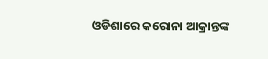ଓଡିଶାରେ କରୋନା ଆକ୍ରାନ୍ତଙ୍କ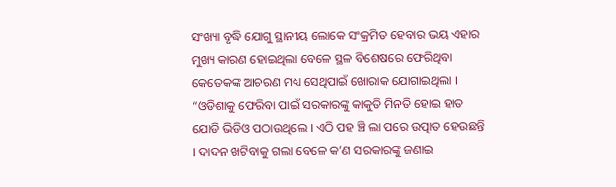ସଂଖ୍ୟା ବୃଦ୍ଧି ଯୋଗୁ ସ୍ଥାନୀୟ ଲୋକେ ସଂକ୍ରମିତ ହେବାର ଭୟ ଏହାର ମୁଖ୍ୟ କାରଣ ହୋଇଥିଲା ବେଳେ ସ୍ଥଳ ବିଶେଷରେ ଫେରିଥିବା କେତେକଙ୍କ ଆଚରଣ ମଧ୍ୟ ସେଥିପାଇଁ ଖୋରାକ ଯୋଗାଇଥିଲା । “ଓଡିଶାକୁ ଫେରିବା ପାଇଁ ସରକାରଙ୍କୁ କାକୁତି ମିନତି ହୋଇ ହାତ ଯୋଡି ଭିଡିଓ ପଠାଉଥିଲେ । ଏଠି ପହ ଞ୍ଚି ଲା ପରେ ଉତ୍ପାତ ହେଉଛନ୍ତି । ଦାଦନ ଖଟିବାକୁ ଗଲା ବେଳେ କ’ଣ ସରକାରଙ୍କୁ ଜଣାଇ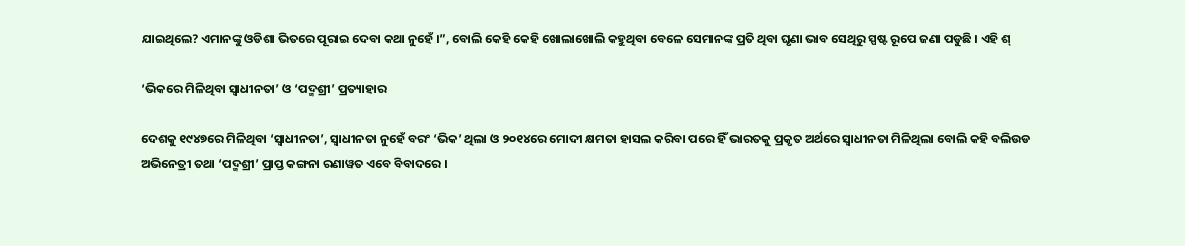ଯାଇଥିଲେ? ଏମାନଙ୍କୁ ଓଡିଶା ଭିତରେ ପୂରାଇ ଦେବା କଥା ନୁହେଁ ।”, ବୋଲି କେହି କେହି ଖୋଲାଖୋଲି କହୁଥିବା ବେଳେ ସେମାନଙ୍କ ପ୍ରତି ଥିବା ଘୃଣା ଭାବ ସେଥିରୁ ସ୍ପଷ୍ଟ ରୂପେ ଜଣା ପଡୁଛି । ଏହି ଶ୍

‘ଭିକରେ ମିଳିଥିବା ସ୍ୱାଧୀନତା’ ଓ ‘ପଦ୍ମଶ୍ରୀ’ ପ୍ରତ୍ୟାହାର

ଦେଶକୁ ୧୯୪୭ରେ ମିଳିଥିବା ‘ସ୍ୱାଧୀନତା’, ସ୍ୱାଧୀନତା ନୁହେଁ ବରଂ ‘ଭିକ’ ଥିଲା ଓ ୨୦୧୪ରେ ମୋଦୀ କ୍ଷମତା ହାସଲ କରିବା ପରେ ହିଁ ଭାରତକୁ ପ୍ରକୃତ ଅର୍ଥରେ ସ୍ୱାଧୀନତା ମିଳିଥିଲା ବୋଲି କହି ବଲିଉଡ ଅଭିନେତ୍ରୀ ତଥା ‘ପଦ୍ମଶ୍ରୀ’ ପ୍ରାପ୍ତ କଙ୍ଗନା ରଣାୱତ ଏବେ ବିବାଦରେ ।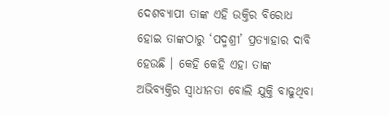ଦେଶବ୍ୟାପୀ ତାଙ୍କ ଏହି ଉକ୍ତିର ବିରୋଧ ହୋଇ ତାଙ୍କଠାରୁ ‘ପଦ୍ମଶ୍ରୀ’ ପ୍ରତ୍ୟାହାର ଦାବି ହେଉଛି । କେହି କେହି ଏହା ତାଙ୍କ ଅଭିବ୍ୟକ୍ତିର ସ୍ୱାଧୀନତା ବୋଲି ଯୁକ୍ତି ବାଢୁଥିବା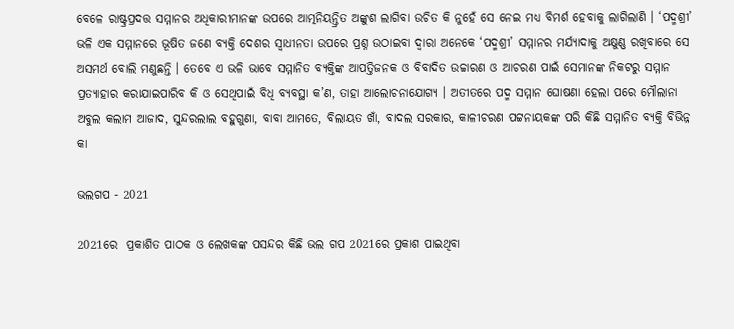ବେଳେ ରାଷ୍ଟ୍ରପ୍ରଦତ୍ତ ସମ୍ମାନର ଅଧିକାରୀମାନଙ୍କ ଉପରେ ଆତ୍ମନିୟନ୍ତ୍ରିତ ଅଙ୍କୁଶ ଲାଗିବା ଉଚିତ କି ନୁହେଁ ସେ ନେଇ ମଧ୍ୟ ବିମର୍ଶ ହେବାକୁ ଲାଗିଲାଣି । ‘ପଦ୍ମଶ୍ରୀ’ ଭଳି ଏକ ସମ୍ମାନରେ ଭୂଷିତ ଜଣେ ବ୍ୟକ୍ତି ଦେଶର ସ୍ୱାଧୀନତା ଉପରେ ପ୍ରଶ୍ନ ଉଠାଇବା ଦ୍ୱାରା ଅନେକେ ‘ପଦ୍ମଶ୍ରୀ’ ସମ୍ମାନର ମର୍ଯ୍ୟାଦାକୁ ଅକ୍ଷୁଣ୍ଣ ରଖିବାରେ ସେ ଅସମର୍ଥ ବୋଲି ମଣୁଛନ୍ତି । ତେବେ ଏ ଭଳି ଭାବେ ସମ୍ମାନିତ ବ୍ୟକ୍ତିଙ୍କ ଆପତ୍ତିଜନକ ଓ ବିବାଦିତ ଉଚ୍ଚାରଣ ଓ ଆଚରଣ ପାଇଁ ସେମାନଙ୍କ ନିକଟରୁ ସମ୍ମାନ ପ୍ରତ୍ୟାହାର କରାଯାଇପାରିବ କି ଓ ସେଥିପାଇଁ ବିଧି ବ୍ୟବସ୍ଥା କ’ଣ, ତାହା ଆଲୋଚନାଯୋଗ୍ୟ । ଅତୀତରେ ପଦ୍ମ ସମ୍ମାନ ଘୋଷଣା ହେଲା ପରେ ମୌଲାନା ଅବୁଲ କଲାମ ଆଜାଦ, ସୁନ୍ଦରଲାଲ ବହୁଗୁଣା, ବାବା ଆମତେ, ବିଲାୟତ ଖାଁ, ବାଦଲ ସରକାର, କାଳୀଚରଣ ପଟ୍ଟନାୟକଙ୍କ ପରି କିଛି ସମ୍ମାନିତ ବ୍ୟକ୍ତି ବିଭିନ୍ନ କା

ଭଲଗପ - 2021

2021ରେ  ପ୍ରକାଶିତ ପାଠକ ଓ ଲେଖକଙ୍କ ପସନ୍ଦର କିଛି ଭଲ ଗପ 2021ରେ ପ୍ରକାଶ ପାଇଥିବା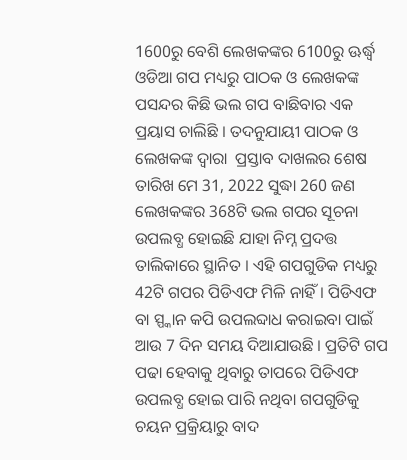1600ରୁ ବେଶି ଲେଖକଙ୍କର 6100ରୁ ଊର୍ଦ୍ଧ୍ୱ ଓଡିଆ ଗପ ମଧ୍ୟରୁ ପାଠକ ଓ ଲେଖକଙ୍କ ପସନ୍ଦର କିଛି ଭଲ ଗପ ବାଛିବାର ଏକ ପ୍ରୟାସ ଚାଲିଛି । ତଦନୁଯାୟୀ ପାଠକ ଓ ଲେଖକଙ୍କ ଦ୍ୱାରା  ପ୍ରସ୍ତାବ ଦାଖଲର ଶେଷ ତାରିଖ ମେ 31, 2022 ସୁଦ୍ଧା 260 ଜଣ ଲେଖକଙ୍କର 368ଟି ଭଲ ଗପର ସୂଚନା ଉପଲବ୍ଧ ହୋଇଛି ଯାହା ନିମ୍ନ ପ୍ରଦତ୍ତ ତାଲିକାରେ ସ୍ଥାନିତ । ଏହି ଗପଗୁଡିକ ମଧ୍ୟରୁ 42ଟି ଗପର ପିଡିଏଫ ମିଳି ନାହିଁ । ପିଡିଏଫ ବା ସ୍ପ୍କାନ କପି ଉପଲବ୍ଦାଧ କରାଇବା ପାଇଁ ଆଉ 7 ଦିନ ସମୟ ଦିଆଯାଉଛି । ପ୍ରତିଟି ଗପ ପଢା ହେବାକୁ ଥିବାରୁ ତାପରେ ପିଡିଏଫ ଉପଲବ୍ଧ ହୋଇ ପାରି ନଥିବା ଗପଗୁଡିକୁ ଚୟନ ପ୍ରକ୍ରିୟାରୁ ବାଦ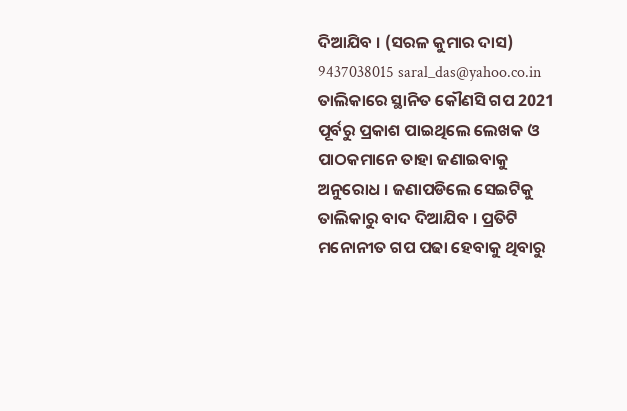ଦିଆଯିବ । (ସରଳ କୁମାର ଦାସ) 9437038015 saral_das@yahoo.co.in ତାଲିକାରେ ସ୍ଥାନିତ କୌଣସି ଗପ 2021 ପୂର୍ବରୁ ପ୍ରକାଶ ପାଇଥିଲେ ଲେଖକ ଓ ପାଠକମାନେ ତାହା ଜଣାଇବାକୁ ଅନୁରୋଧ । ଜଣାପଡିଲେ ସେଇଟିକୁ ତାଲିକାରୁ ବାଦ ଦିଆଯିବ । ପ୍ରତିଟି ମନୋନୀତ ଗପ ପଢା ହେବାକୁ ଥିବାରୁ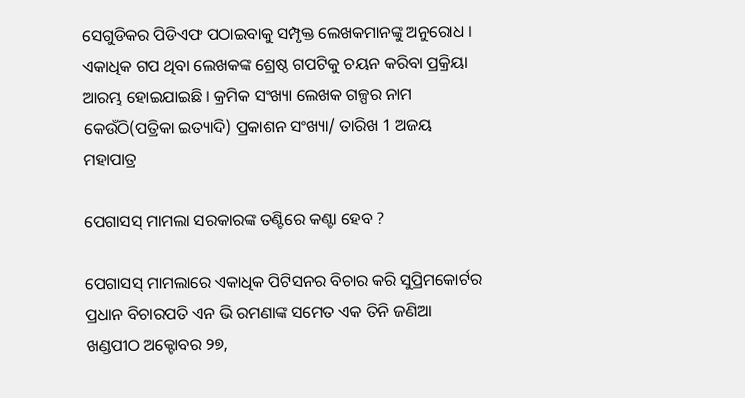ସେଗୁଡିକର ପିଡିଏଫ ପଠାଇବାକୁ ସମ୍ପୃକ୍ତ ଲେଖକମାନଙ୍କୁ ଅନୁରୋଧ । ଏକାଧିକ ଗପ ଥିବା ଲେଖକଙ୍କ ଶ୍ରେଷ୍ଠ ଗପଟିକୁ ଚୟନ କରିବା ପ୍ରକ୍ରିୟା ଆରମ୍ଭ ହୋଇଯାଇଛି । କ୍ରମିକ ସଂଖ୍ୟା ଲେଖକ ଗଳ୍ପର ନାମ କେଉଁଠି(ପତ୍ରିକା ଇତ୍ୟାଦି) ପ୍ରକାଶନ ସଂଖ୍ୟା/ ତାରିଖ 1 ଅଜୟ ମହାପାତ୍ର

ପେଗାସସ୍ ମାମଲା ସରକାରଙ୍କ ତଣ୍ଟିରେ କଣ୍ଟା ହେବ ?

ପେଗାସସ୍ ମାମଲାରେ ଏକାଧିକ ପିଟିସନର ବିଚାର କରି ସୁପ୍ରିମକୋର୍ଟର ପ୍ରଧାନ ବିଚାରପତି ଏନ ଭି ରମଣାଙ୍କ ସମେତ ଏକ ତିନି ଜଣିଆ ଖଣ୍ଡପୀଠ ଅକ୍ଟୋବର ୨୭,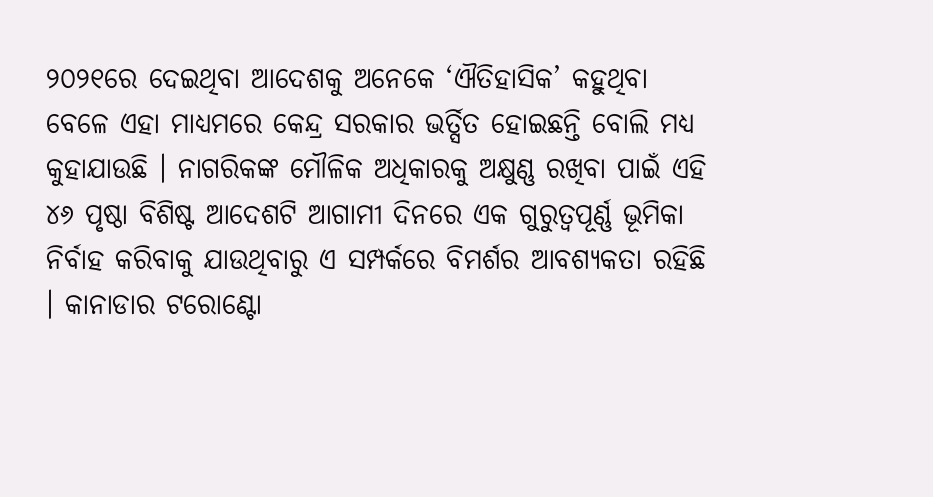୨୦୨୧ରେ ଦେଇଥିବା ଆଦେଶକୁ ଅନେକେ ‘ଐତିହାସିକ’ କହୁଥିବା ବେଳେ ଏହା ମାଧ୍ୟମରେ କେନ୍ଦ୍ର ସରକାର ଭର୍ତ୍ସିତ ହୋଇଛନ୍ତି ବୋଲି ମଧ୍ୟ କୁହାଯାଉଛି । ନାଗରିକଙ୍କ ମୌଳିକ ଅଧିକାରକୁ ଅକ୍ଷୁଣ୍ଣ ରଖିବା ପାଇଁ ଏହି ୪୬ ପୃଷ୍ଠା ବିଶିଷ୍ଟ ଆଦେଶଟି ଆଗାମୀ ଦିନରେ ଏକ ଗୁରୁତ୍ୱପୂର୍ଣ୍ଣ ଭୂମିକା ନିର୍ବାହ କରିବାକୁ ଯାଉଥିବାରୁ ଏ ସମ୍ପର୍କରେ ବିମର୍ଶର ଆବଶ୍ୟକତା ରହିଛି । କାନାଡାର ଟରୋଣ୍ଟୋ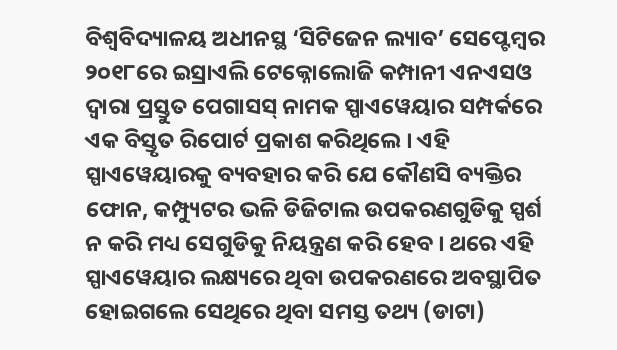ବିଶ୍ୱବିଦ୍ୟାଳୟ ଅଧୀନସ୍ଥ ‘ସିଟିଜେନ ଲ୍ୟାବ’ ସେପ୍ଟେମ୍ୱର ୨୦୧୮ରେ ଇସ୍ରାଏଲି ଟେକ୍ନୋଲୋଜି କମ୍ପାନୀ ଏନଏସଓ ଦ୍ୱାରା ପ୍ରସ୍ତୁତ ପେଗାସସ୍ ନାମକ ସ୍ପାଏୱେୟାର ସମ୍ପର୍କରେ ଏକ ବିସ୍ତୃତ ରିପୋର୍ଟ ପ୍ରକାଶ କରିଥିଲେ । ଏହି ସ୍ପାଏୱେୟାରକୁ ବ୍ୟବହାର କରି ଯେ କୌଣସି ବ୍ୟକ୍ତିର ଫୋନ, କମ୍ପ୍ୟୁଟର ଭଳି ଡିଜିଟାଲ ଉପକରଣଗୁଡିକୁ ସ୍ପର୍ଶ ନ କରି ମଧ୍ୟ ସେଗୁଡିକୁ ନିୟନ୍ତ୍ରଣ କରି ହେବ । ଥରେ ଏହି ସ୍ପାଏୱେୟାର ଲକ୍ଷ୍ୟରେ ଥିବା ଉପକରଣରେ ଅବସ୍ଥାପିତ ହୋଇଗଲେ ସେଥିରେ ଥିବା ସମସ୍ତ ତଥ୍ୟ (ଡାଟା)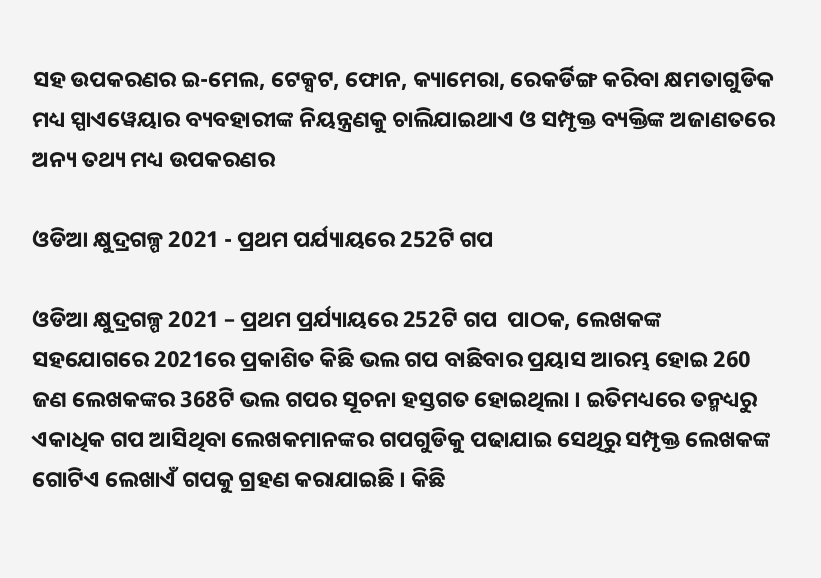ସହ ଉପକରଣର ଇ-ମେଲ, ଟେକ୍ସଟ, ଫୋନ, କ୍ୟାମେରା, ରେକର୍ଡିଙ୍ଗ କରିବା କ୍ଷମତାଗୁଡିକ ମଧ୍ୟ ସ୍ପାଏୱେୟାର ବ୍ୟବହାରୀଙ୍କ ନିୟନ୍ତ୍ରଣକୁ ଚାଲିଯାଇଥାଏ ଓ ସମ୍ପୃକ୍ତ ବ୍ୟକ୍ତିଙ୍କ ଅଜାଣତରେ ଅନ୍ୟ ତଥ୍ୟ ମଧ୍ୟ ଉପକରଣର

ଓଡିଆ କ୍ଷୁଦ୍ରଗଳ୍ପ 2021 - ପ୍ରଥମ ପର୍ଯ୍ୟାୟରେ 252ଟି ଗପ

ଓଡିଆ କ୍ଷୁଦ୍ରଗଳ୍ପ 2021 – ପ୍ରଥମ ପ୍ରର୍ଯ୍ୟାୟରେ 252ଟି ଗପ  ପାଠକ, ଲେଖକଙ୍କ ସହଯୋଗରେ 2021ରେ ପ୍ରକାଶିତ କିଛି ଭଲ ଗପ ବାଛିବାର ପ୍ରୟାସ ଆରମ୍ଭ ହୋଇ 260 ଜଣ ଲେଖକଙ୍କର 368ଟି ଭଲ ଗପର ସୂଚନା ହସ୍ତଗତ ହୋଇଥିଲା । ଇତିମଧ୍ୟରେ ତନ୍ମଧ୍ୟରୁ ଏକାଧିକ ଗପ ଆସିଥିବା ଲେଖକମାନଙ୍କର ଗପଗୁଡିକୁ ପଢାଯାଇ ସେଥିରୁ ସମ୍ପୃକ୍ତ ଲେଖକଙ୍କ ଗୋଟିଏ ଲେଖାଏଁ ଗପକୁ ଗ୍ରହଣ କରାଯାଇଛି । କିଛି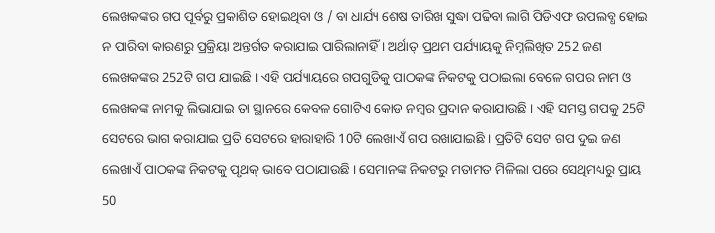ଲେଖକଙ୍କର ଗପ ପୂର୍ବରୁ ପ୍ରକାଶିତ ହୋଇଥିବା ଓ / ବା ଧାର୍ଯ୍ୟ ଶେଷ ତାରିଖ ସୁଦ୍ଧା ପଢିବା ଲାଗି ପିଡିଏଫ ଉପଲବ୍ଧ ହୋଇ ନ ପାରିବା କାରଣରୁ ପ୍ରକ୍ରିୟା ଅନ୍ତର୍ଗତ କରାଯାଇ ପାରିଲାନାହିଁ । ଅର୍ଥାତ୍ ପ୍ରଥମ ପର୍ଯ୍ୟାୟକୁ ନିମ୍ନଲିଖିତ 252 ଜଣ ଲେଖକଙ୍କର 252ଟି ଗପ ଯାଇଛି । ଏହି ପର୍ଯ୍ୟାୟରେ ଗପଗୁଡିକୁ ପାଠକଙ୍କ ନିକଟକୁ ପଠାଇଲା ବେଳେ ଗପର ନାମ ଓ ଲେଖକଙ୍କ ନାମକୁ ଲିଭାଯାଇ ତା ସ୍ଥାନରେ କେବଳ ଗୋଟିଏ କୋଡ ନମ୍ୱର ପ୍ରଦାନ କରାଯାଉଛି । ଏହି ସମସ୍ତ ଗପକୁ 25ଟି ସେଟରେ ଭାଗ କରାଯାଇ ପ୍ରତି ସେଟରେ ହାରାହାରି 10ଟି ଲେଖାଏଁ ଗପ ରଖାଯାଇଛି । ପ୍ରତିଟି ସେଟ ଗପ ଦୁଇ ଜଣ ଲେଖାଏଁ ପାଠକଙ୍କ ନିକଟକୁ ପୃଥକ୍ ଭାବେ ପଠାଯାଉଛି । ସେମାନଙ୍କ ନିକଟରୁ ମତାମତ ମିଳିଲା ପରେ ସେଥିମଧ୍ୟରୁ ପ୍ରାୟ 50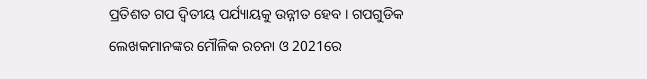ପ୍ରତିଶତ ଗପ ଦ୍ୱିତୀୟ ପର୍ଯ୍ୟାୟକୁ ଉନ୍ନୀତ ହେବ । ଗପଗୁଡିକ ଲେଖକମାନଙ୍କର ମୌଳିକ ରଚନା ଓ 2021ରେ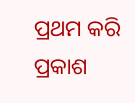ପ୍ରଥମ କରି ପ୍ରକାଶ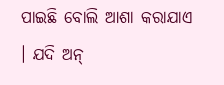ପାଇଛି ବୋଲି ଆଶା କରାଯାଏ । ଯଦି ଅନ୍